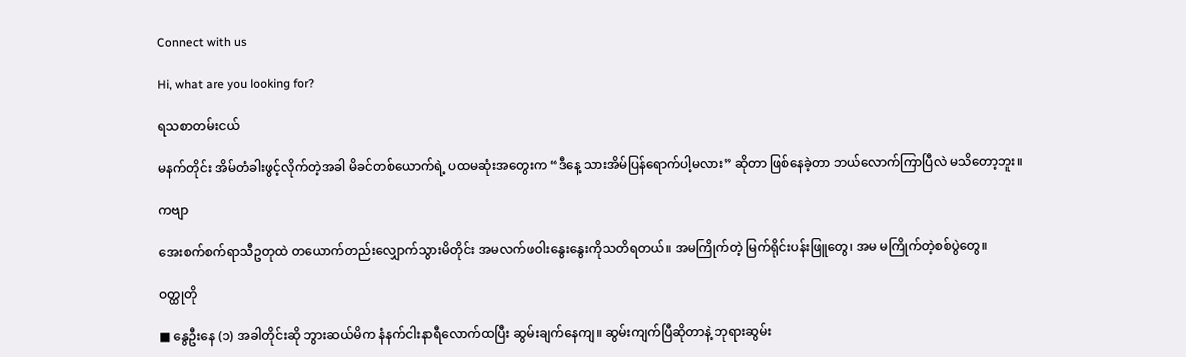Connect with us

Hi, what are you looking for?

ရသစာတမ်းငယ်

မနက်တိုင်း အိမ်တံခါးဖွင့်လိုက်တဲ့အခါ မိခင်တစ်ယောက်ရဲ့ ပထမဆုံးအတွေးက “ဒီနေ့ သားအိမ်ပြန်ရောက်ပါ့မလား” ဆိုတာ ဖြစ်နေခဲ့တာ ဘယ်လောက်ကြာပြီလဲ မသိတော့ဘူး။

ကဗျာ

အေးစက်စက်ရာသီဥတုထဲ တယောက်တည်းလျှောက်သွားမိတိုင်း အမလက်ဖဝါးနွေးနွေးကိုသတိရတယ်။ အမကြိုက်တဲ့ မြက်ရိုင်းပန်းဖြူတွေ၊ အမ မကြိုက်တဲ့စစ်ပွဲတွေ။

ဝတ္ထုတို

■ နွေဦးနေ (၁) အခါတိုင်းဆို ဘွားဆယ်မိက နံနက်ငါးနာရီလောက်ထပြီး ဆွမ်းချက်နေကျ။ ဆွမ်းကျက်ပြီဆိုတာနဲ့ ဘုရားဆွမ်း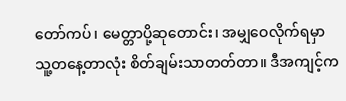တော်ကပ်၊ မေတ္တာပို့ဆုတောင်း၊ အမျှဝေလိုက်ရမှာ သူ့တနေ့တာလုံး စိတ်ချမ်းသာတတ်တာ။ ဒီအကျင့်က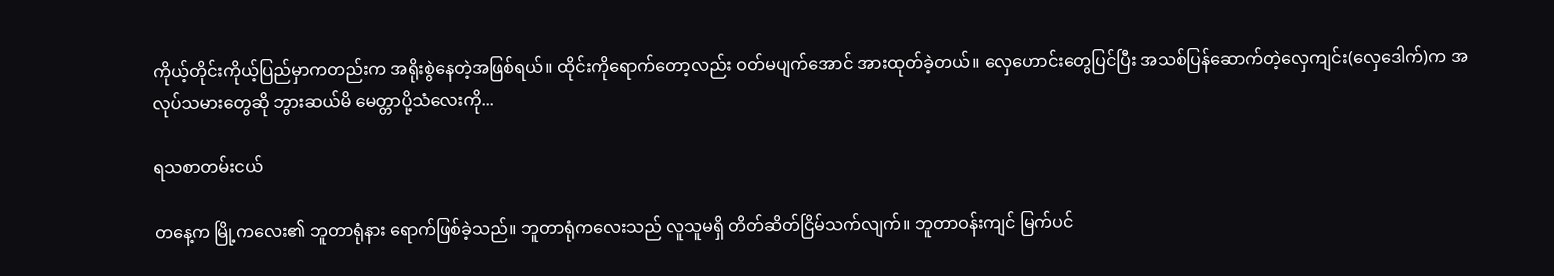ကိုယ့်တိုင်းကိုယ့်ပြည်မှာကတည်းက အရိုးစွဲနေတဲ့အဖြစ်ရယ်။ ထိုင်းကိုရောက်တော့လည်း ဝတ်မပျက်အောင် အားထုတ်ခဲ့တယ်။ လှေဟောင်းတွေပြင်ပြီး အသစ်ပြန်ဆောက်တဲ့လှေကျင်း(လှေဒေါက်)က အလုပ်သမားတွေဆို ဘွားဆယ်မိ မေတ္တာပို့သံလေးကို...

ရသစာတမ်းငယ်

တနေ့က မြို့ကလေး၏ ဘူတာရုံနား ရောက်ဖြစ်ခဲ့သည်။ ဘူတာရုံကလေးသည် လူသူမရှိ တိတ်ဆိတ်ငြိမ်သက်လျက်။ ဘူတာဝန်းကျင် မြက်ပင်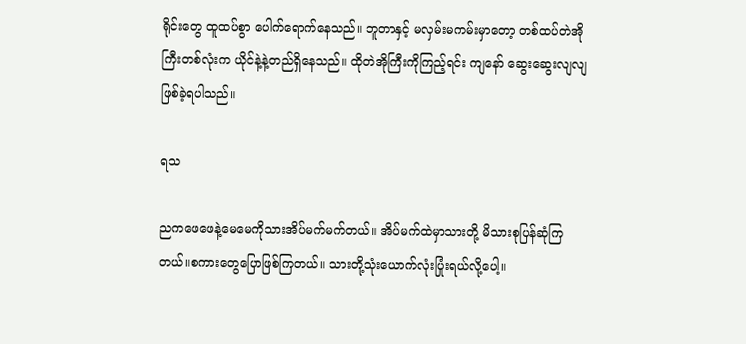ရိုင်းတွေ ထူထပ်စွာ ပေါက်ရောက်နေသည်။ ဘူတာနှင့် မလှမ်းမကမ်းမှာတော့ တစ်ထပ်တဲအိုကြီးတစ်လုံးက ယိုင်နဲ့နဲ့တည်ရှိနေသည်။ ထိုတဲအိုကြီးကိုကြည့်ရင်း ကျနော် ဆွေးဆွေးလျလျဖြစ်ခဲ့ရပါသည်။

ရသ

ညကဖေဖေနဲ့မေမေကိုသားအိပ်မက်မက်တယ်။ အိပ်မက်ထဲမှာသားတို့ မိသားစုပြန်ဆုံကြတယ်။စကားတွေပြောဖြစ်ကြတယ်။ သားတို့သုံးယောက်လုံးပြုံးရယ်လို့ပေါ့။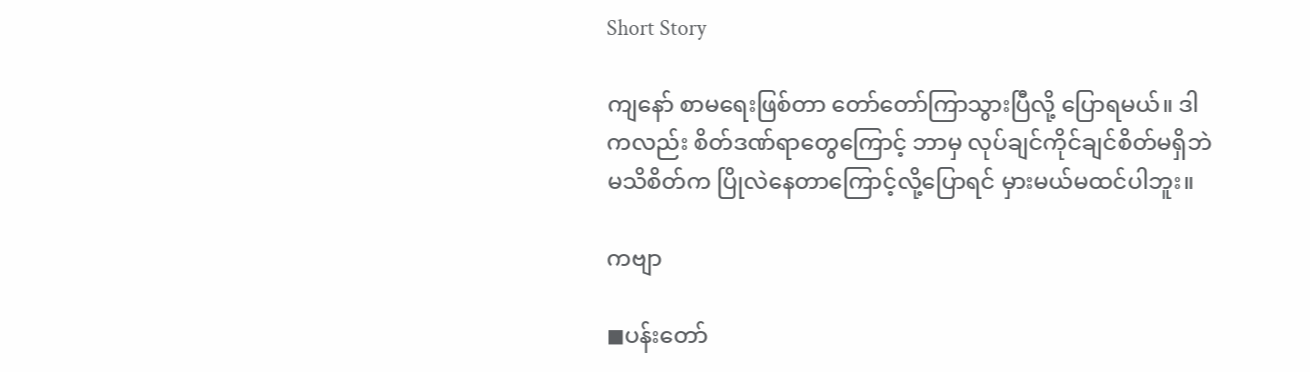Short Story

ကျနော် စာမရေးဖြစ်တာ တော်တော်ကြာသွားပြီလို့ ပြောရမယ်။ ဒါကလည်း စိတ်ဒဏ်ရာတွေကြောင့် ဘာမှ လုပ်ချင်ကိုင်ချင်စိတ်မရှိဘဲ မသိစိတ်က ပြိုလဲနေတာကြောင့်လို့ပြောရင် မှားမယ်မထင်ပါဘူး။

ကဗျာ

◼ပန်းတော်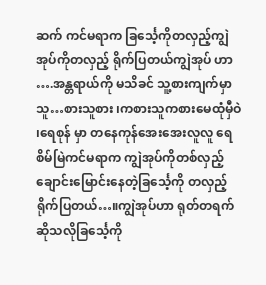ဆက် ကင်မရာက ခြင်္သေ့ကိုတလှည့်ကျွဲ အုပ်ကိုတလှည့် ရိုက်ပြတယ်ကျွဲအုပ် ဟာ ….အန္တရာယ်ကို မသိခင် သူ့စားကျက်မှာသူ…စားသူစား ၊ကစားသူကစားမေထုံမှီဝဲ ၊ရေစုန် မှာ တနေကုန်အေးအေးလူလူ ရေစိမ်မြဲကင်မရာက ကျွဲအုပ်ကိုတစ်လှည့်ချောင်းမြောင်းနေတဲ့ခြင်္သေ့ကို တလှည့်ရိုက်ပြတယ်…။ကျွဲအုပ်ဟာ ရုတ်တရက် ဆိုသလိုခြင်္သေ့ကို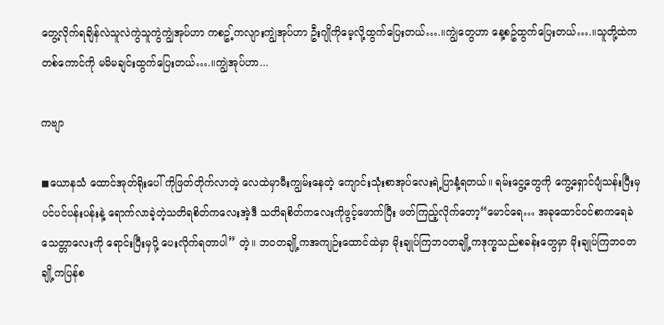တွေ့လိုက်ရချိန်လဲသူလဲကွဲသူကွဲကျွဲအုပ်ဟာ ကစဥ့်ကလျားကျွဲအုပ်ဟာ ဦးဂျိုကိုမေ့လို့ထွက်ပြေးတယ်….။ကျွဲတွေဟာ နေ့စဥ်ထွက်ပြေးတယ်….။သူတို့ထဲက တစ်ကောင်ကို မမိမချင်းထွက်ပြေးတယ်….။ကျွဲအုပ်ဟာ...

ကဗျာ

◼ယောနသံ ထောင်အုတ်ရိုးပေါ် ကိုဖြတ်တိုက်လာတဲ့ လေထဲမှာမီးကျွမ်းနေတဲ့ ကျောင်းသုံးစာအုပ်လေးရဲ့ပြာနံ့ရတယ်။ ရမ်းငွေ့တွေကို ကွေ့ရှောင်ပျံသန်းပြီးမှပင်ပင်ပန်းပန်းနဲ့ ရောက်လာခဲ့တဲ့သတိရစိတ်ကလေးအဲ့ဒီ သတိရစိတ်ကလေးကိုဖွင့်ဖောက်ပြီး ဖတ်ကြည့်လိုက်တော့“မောင်ရေ… အခုထောင်ဝင်စာကရေခဲသေတ္တာလေးကို ရောင်းပြီးမှပို့ ပေးလိုက်ရတာပါ” တဲ့။ ဘဝတချို့ကအကျဉ်းထောင်ထဲမှာ မိုးချုပ်ကြဘဝတချို့ကဒုက္ခသည်စခန်းတွေမှာ မိုးချုပ်ကြဘဝတချို့ကပြန်စ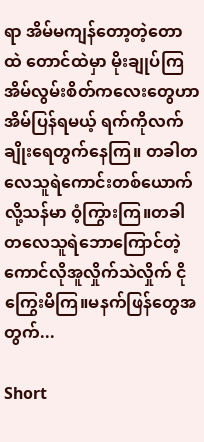ရာ အိမ်မကျန်တော့တဲ့တောထဲ တောင်ထဲမှာ မိုးချုပ်ကြအိမ်လွမ်းစိတ်ကလေး‌တွေဟာအိမ်ပြန်ရမယ့် ရက်ကိုလက်ချိုးရေတွက်နေကြ။ တခါတလေသူရဲကောင်းတစ်‌ယောက်လို့သန်မာ ဝံ့ကြွားကြ။တခါတလေသူရဲဘောကြောင်တဲ့ကောင်လိုအူလှိုက်သဲလှိုက် ငိုကြွေးမိကြ။မနက်ဖြန်တွေအတွက်...

Short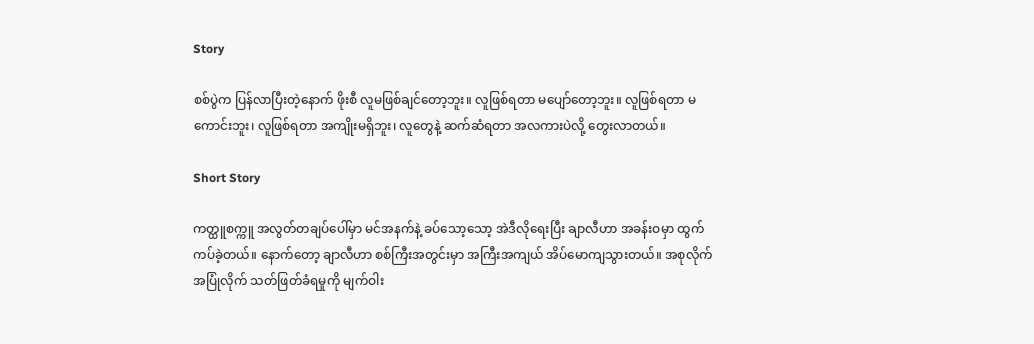Story

စစ်ပွဲက ပြန်လာပြီးတဲ့နောက် ဖိုးစီ လူမဖြစ်ချင်တော့ဘူး။ လူဖြစ်ရတာ မပျော်တော့ဘူး။ လူဖြစ်ရတာ မကောင်းဘူး၊ လူဖြစ်ရတာ အကျိုးမရှိဘူး၊ လူတွေနဲ့ ဆက်ဆံရတာ အလကားပဲလို့ တွေးလာတယ်။

Short Story

ကတ္ထူစက္ကူ အလွတ်တချပ်ပေါ်မှာ မင်အနက်နဲ့ ခပ်သော့သော့ အဲဒီလိုရေးပြီး ချာလီဟာ အခန်းဝမှာ ထွက်ကပ်ခဲ့တယ်။ နောက်တော့ ချာလီဟာ စစ်ကြီးအတွင်းမှာ အကြီးအကျယ် အိပ်မောကျသွားတယ်။ အစုလိုက်အပြုံလိုက် သတ်ဖြတ်ခံရမှုကို မျက်ဝါး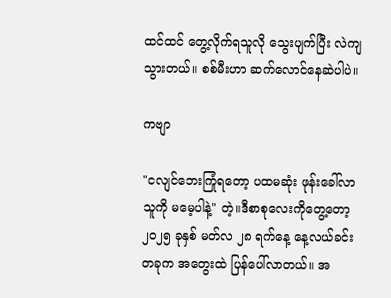ထင်ထင် တွေ့လိုက်ရသူလို သွေးပျက်ပြီး လဲကျသွားတယ်။ စစ်မီးဟာ ဆက်လောင်နေဆဲပါပဲ။

ကဗျာ

"ငလျင်ဘေးကြုံရတော့ ပထမဆုံး ဖုန်းခေါ်လာသူကို မမေ့ပါနဲ့" တဲ့။ဒီစာစုလေးကိုတွေ့တော့ ၂၀၂၅ ခုနှစ် မတ်လ ၂၈ ရက်နေ့ နေ့လယ်ခင်းတခုက အတွေးထဲ ပြန်ပေါ်လာတယ်။ အ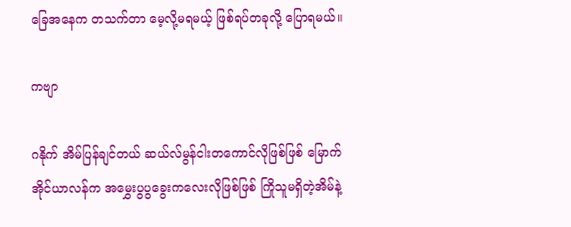ခြေအနေက တသက်တာ မေ့လို့မရမယ့် ဖြစ်ရပ်တခုလို့ ပြောရမယ်။

ကဗျာ

ဂနိုက် အိမ်ပြန်ချင်တယ် ဆယ်လ်မွန်ငါးတကောင်လိုဖြစ်ဖြစ် မြောက်အိုင်ယာလန်က အမွှေးပွပွခွေးကလေးလိုဖြစ်ဖြစ် ကြိုသူမရှိတဲ့အိမ်နဲ့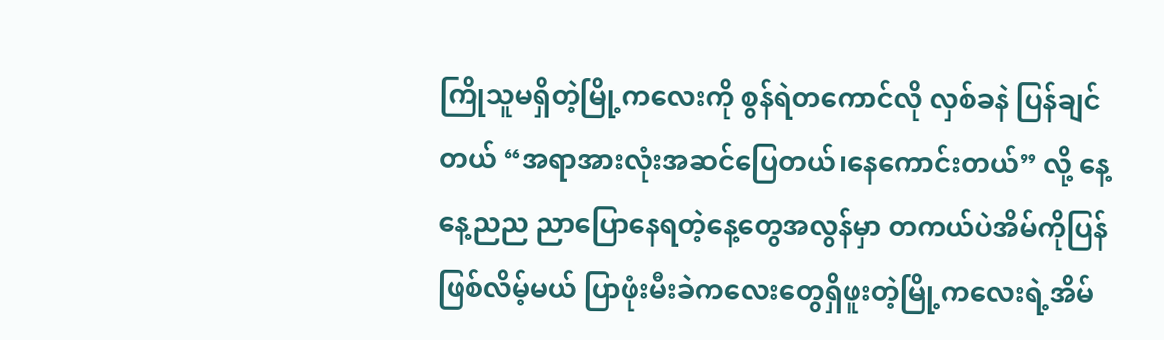ကြိုသူမရှိတဲ့မြို့ကလေးကို စွန်ရဲတကောင်လို လှစ်ခနဲ ပြန်ချင်တယ် “အရာအားလုံးအဆင်ပြေတယ်၊နေကောင်းတယ်” လို့ နေ့နေ့ညည ညာပြောနေရတဲ့နေ့တွေအလွန်မှာ တကယ်ပဲအိမ်ကိုပြန်ဖြစ်လိမ့်မယ် ပြာဖုံးမီးခဲကလေးတွေရှိဖူးတဲ့မြို့ကလေးရဲ့အိမ်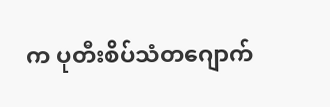က ပုတီးစိပ်သံတဂျောက်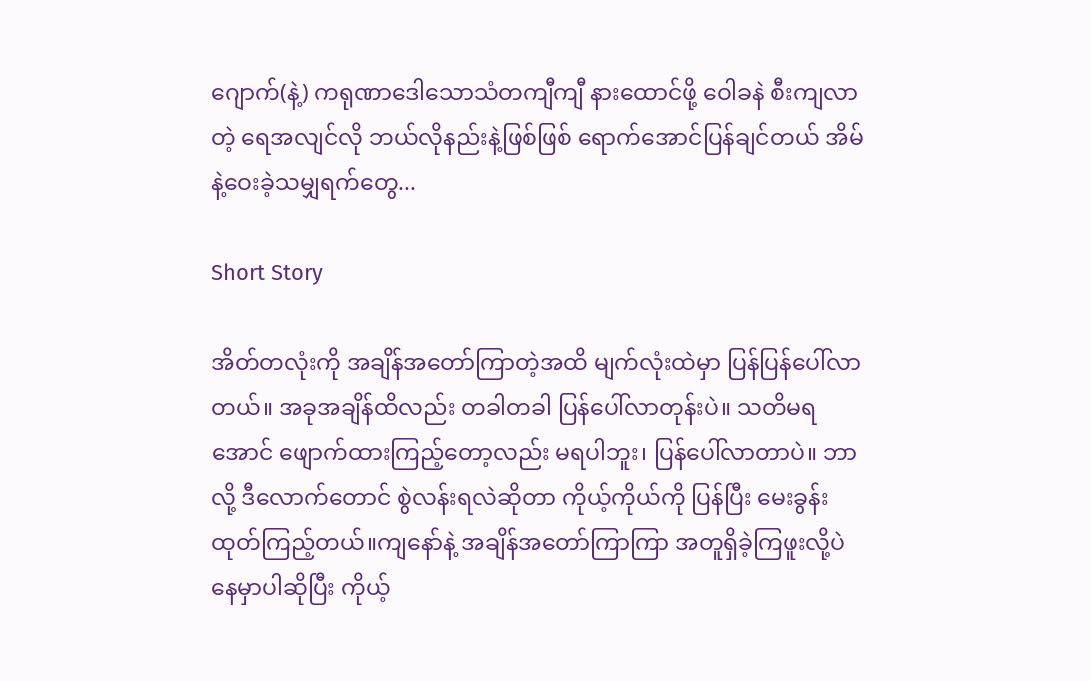ဂျောက်(နဲ့) ကရုဏာဒေါသောသံတကျီကျီ နားထောင်ဖို့ ဝေါခနဲ စီးကျလာတဲ့ ရေအလျင်လို ဘယ်လိုနည်းနဲ့ဖြစ်ဖြစ် ရောက်အောင်ပြန်ချင်တယ် အိမ်နဲ့ဝေးခဲ့သမျှရက်တွေ...

Short Story

အိတ်တလုံးကို အချိန်အတော်ကြာတဲ့အထိ မျက်လုံးထဲမှာ ပြန်ပြန်ပေါ်လာတယ်။ အခုအချိန်ထိလည်း တခါတခါ ပြန်ပေါ်လာတုန်းပဲ။ သတိမရအောင် ဖျောက်ထားကြည့်တော့လည်း မရပါဘူး၊ ပြန်ပေါ်လာတာပဲ။ ဘာလို့ ဒီလောက်တောင် စွဲလန်းရလဲဆိုတာ ကိုယ့်ကိုယ်ကို ပြန်ပြီး မေးခွန်းထုတ်ကြည့်တယ်။ကျနော်နဲ့ အချိန်အတော်ကြာကြာ အတူရှိခဲ့ကြဖူးလို့ပဲ နေမှာပါဆိုပြီး ကိုယ့်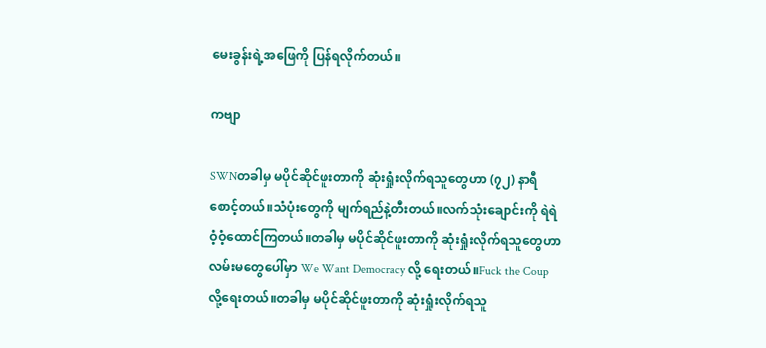မေးခွန်းရဲ့အဖြေကို ပြန်ရလိုက်တယ်။

ကဗျာ

SWNတခါမှ မပိုင်ဆိုင်ဖူးတာကို ဆုံးရှုံးလိုက်ရသူတွေဟာ (၇၂) နာရီစောင့်တယ်။သံပုံးတွေကို မျက်ရည်နဲ့တီးတယ်။လက်သုံးချောင်းကို ရဲရဲဝံ့ဝံ့ထောင်ကြတယ်။တခါမှ မပိုင်ဆိုင်ဖူးတာကို ဆုံးရှုံးလိုက်ရသူတွေဟာ လမ်းမတွေပေါ်မှာ We Want Democracy လို့ ရေးတယ်။Fuck the Coup လို့ရေးတယ်။တခါမှ မပိုင်ဆိုင်ဖူးတာကို ဆုံးရှုံးလိုက်ရသူ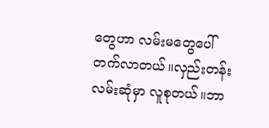တွေဟာ လမ်းမတွေပေါ်တက်လာတယ်။လှည်းတန်းလမ်းဆုံမှာ လူစုတယ်။ဘာ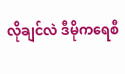လိုချင်လဲ ဒီမိုကရေစီ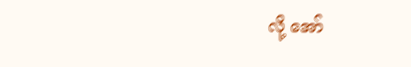လို့ အော်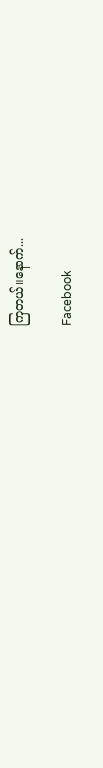ကြတယ်။နောက်...

Facebook